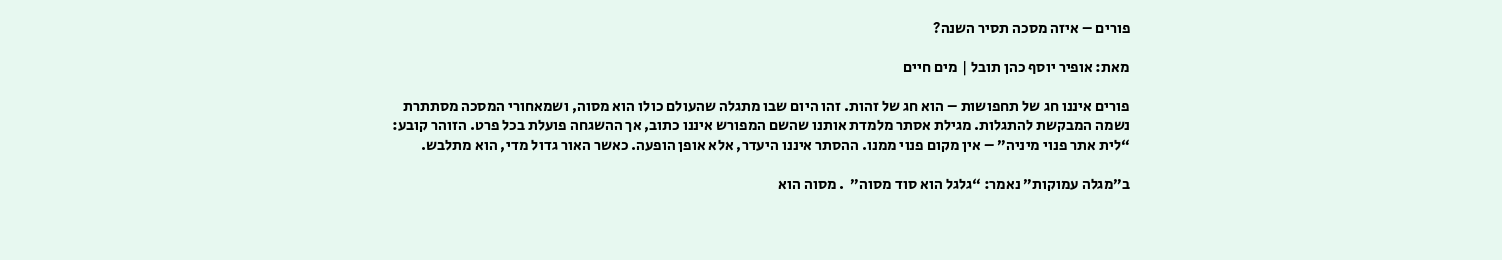פורים – איזה מסכה תסיר השנה?

מאת: אופיר יוסף כהן תובל | מים חיים

פורים איננו חג של תחפושות – הוא חג של זהות. זהו היום שבו מתגלה שהעולם כולו הוא מסוה, ושמאחורי המסכה מסתתרת נשמה המבקשת להתגלות. מגילת אסתר מלמדת אותנו שהשם המפורש איננו כתוב, אך ההשגחה פועלת בכל פרט. הזוהר קובע: “לית אתר פנוי מיניה” – אין מקום פנוי ממנו. ההסתר איננו היעדר, אלא אופן הופעה. כאשר האור גדול מדי, הוא מתלבש.

ב”מגלה עמוקות” נאמר: “גלגל הוא סוד מסוה”  . מסוה הוא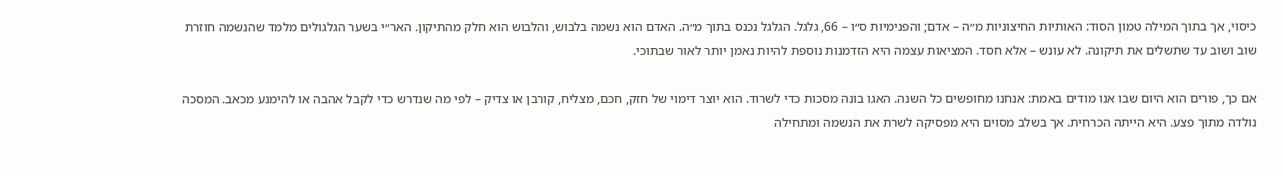כיסוי, אך בתוך המילה טמון הסוד: האותיות החיצוניות מ״ה – אדם; והפנימיות ס״ו – 66, גלגל. הגלגל נכנס בתוך מ״ה. האדם הוא נשמה בלבוש, והלבוש הוא חלק מהתיקון. האר״י בשער הגלגולים מלמד שהנשמה חוזרת שוב ושוב עד שתשלים את תיקונה. לא עונש – אלא חסד. המציאות עצמה היא הזדמנות נוספת להיות נאמן יותר לאור שבתוכי.

אם כך, פורים הוא היום שבו אנו מודים באמת: אנחנו מחופשים כל השנה. האגו בונה מסכות כדי לשרוד. הוא יוצר דימוי של חזק, חכם, מצליח, קורבן או צדיק – לפי מה שנדרש כדי לקבל אהבה או להימנע מכאב. המסכה נולדה מתוך פצע. היא הייתה הכרחית. אך בשלב מסוים היא מפסיקה לשרת את הנשמה ומתחילה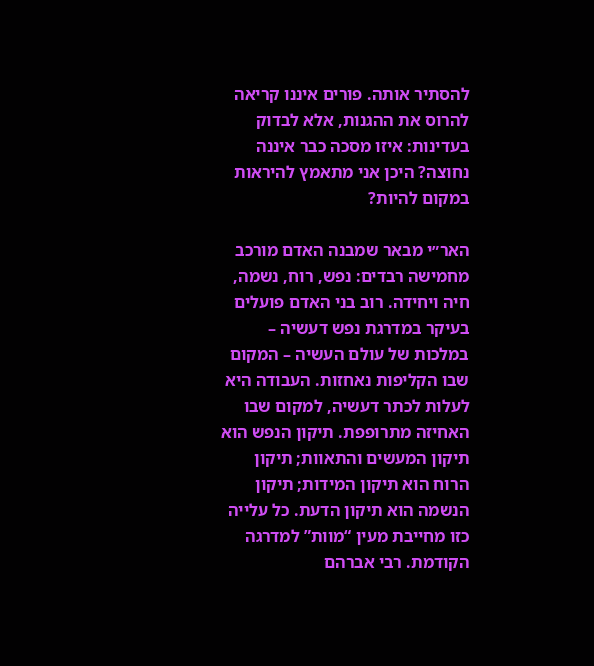להסתיר אותה. פורים איננו קריאה להרוס את ההגנות, אלא לבדוק בעדינות: איזו מסכה כבר איננה נחוצה? היכן אני מתאמץ להיראות במקום להיות?

האר״י מבאר שמבנה האדם מורכב מחמישה רבדים: נפש, רוח, נשמה, חיה ויחידה. רוב בני האדם פועלים בעיקר במדרגת נפש דעשיה – במלכות של עולם העשיה – המקום שבו הקליפות נאחזות. העבודה היא לעלות לכתר דעשיה, למקום שבו האחיזה מתרופפת. תיקון הנפש הוא תיקון המעשים והתאוות; תיקון הרוח הוא תיקון המידות; תיקון הנשמה הוא תיקון הדעת. כל עלייה כזו מחייבת מעין “מוות” למדרגה הקודמת. רבי אברהם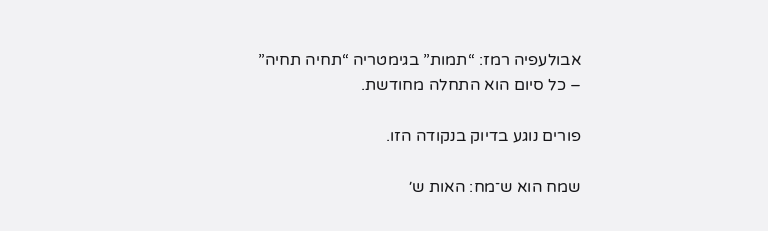אבולעפיה רמז: “תמות” בגימטריה “תחיה תחיה” – כל סיום הוא התחלה מחודשת.

פורים נוגע בדיוק בנקודה הזו.

שמח הוא ש־מח: האות ש׳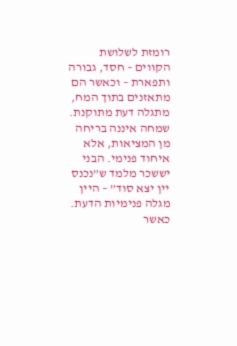רומזת לשלושת הקווים – חסד, גבורה ותפארת – וכאשר הם מתאזנים בתוך המח, מתגלה דעת מתוקנת. שמחה איננה בריחה מן המציאות, אלא איחוד פנימי. הבני יששכר מלמד ש”נכנס יין יצא סוד” – היין מגלה פנימיות הדעת. כאשר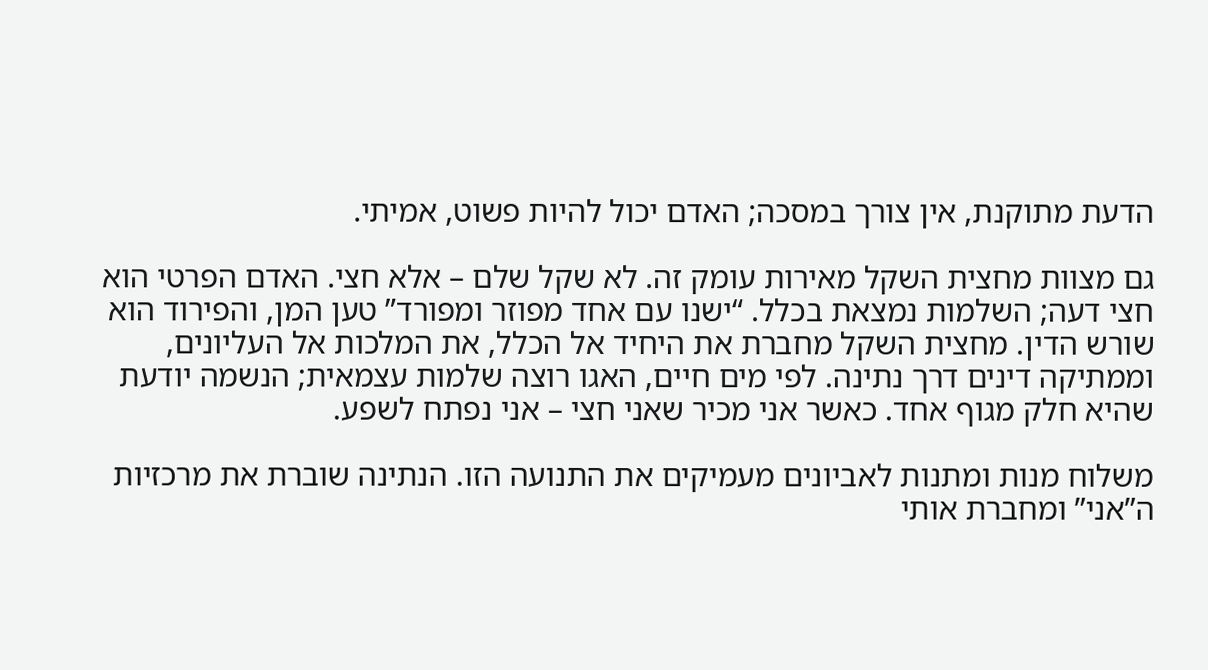הדעת מתוקנת, אין צורך במסכה; האדם יכול להיות פשוט, אמיתי.

גם מצוות מחצית השקל מאירות עומק זה. לא שקל שלם – אלא חצי. האדם הפרטי הוא חצי דעה; השלמות נמצאת בכלל. “ישנו עם אחד מפוזר ומפורד” טען המן, והפירוד הוא שורש הדין. מחצית השקל מחברת את היחיד אל הכלל, את המלכות אל העליונים, וממתיקה דינים דרך נתינה. לפי מים חיים, האגו רוצה שלמות עצמאית; הנשמה יודעת שהיא חלק מגוף אחד. כאשר אני מכיר שאני חצי – אני נפתח לשפע.

משלוח מנות ומתנות לאביונים מעמיקים את התנועה הזו. הנתינה שוברת את מרכזיות ה”אני” ומחברת אותי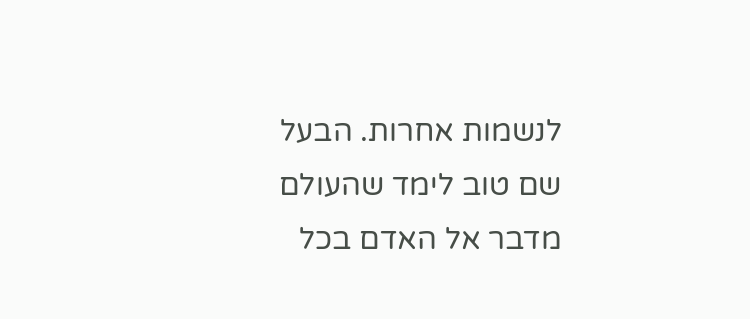לנשמות אחרות. הבעל שם טוב לימד שהעולם מדבר אל האדם בכל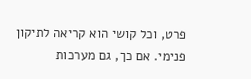פרט, וכל קושי הוא קריאה לתיקון פנימי. אם כך, גם מערכות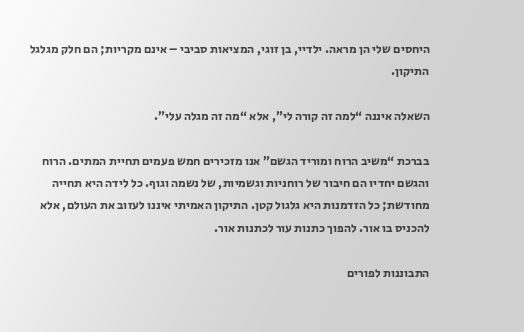היחסים שלי הן מראה. ילדיי, בן זוגי, המציאות סביבי – אינם מקריות; הם חלק מגלגל התיקון.

השאלה איננה “למה זה קורה לי”, אלא “מה זה מגלה עלי”.

בברכת “משיב הרוח ומוריד הגשם” אנו מזכירים חמש פעמים תחיית המתים. הרוח והגשם יחדיו הם חיבור של רוחניות וגשמיות, של נשמה וגוף. כל לידה היא תחייה מחודשת; כל הזדמנות היא גלגול קטן. התיקון האמיתי איננו לעזוב את העולם, אלא להכניס בו אור. להפוך כתנות עור לכתנות אור.

התבוננות לפורים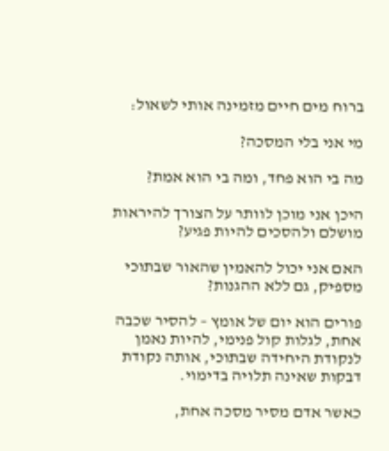ברוח מים חיים מזמינה אותי לשאול:

מי אני בלי המסכה?

מה בי הוא פחד, ומה בי הוא אמת?

היכן אני מוכן לוותר על הצורך להיראות מושלם ולהסכים להיות פגיע?

האם אני יכול להאמין שהאור שבתוכי מספיק, גם ללא ההגנות?

פורים הוא יום של אומץ – להסיר שכבה אחת, לגלות קול פנימי, להיות נאמן לנקודת היחידה שבתוכי, אותה נקודת דבקות שאינה תלויה בדימוי.

כאשר אדם מסיר מסכה אחת,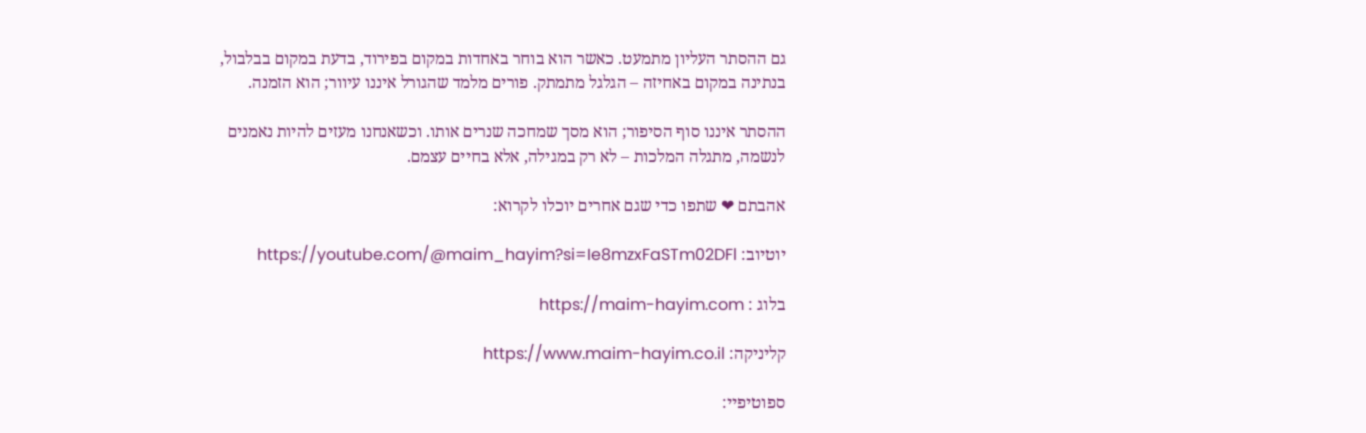גם ההסתר העליון מתמעט. כאשר הוא בוחר באחדות במקום בפירוד, בדעת במקום בבלבול, בנתינה במקום באחיזה – הגלגל מתמתק. פורים מלמד שהגורל איננו עיוור; הוא הזמנה.

ההסתר איננו סוף הסיפור; הוא מסך שמחכה שנרים אותו. וכשאנחנו מעזים להיות נאמנים לנשמה, מתגלה המלכות – לא רק במגילה, אלא בחיים עצמם.

אהבתם ❤ שתפו כדי שגם אחרים יוכלו לקרוא:

יוטיוב: https://youtube.com/@maim_hayim?si=Ie8mzxFaSTm02DFl

בלוג : https://maim-hayim.com

קליניקה: https://www.maim-hayim.co.il

ספוטיפיי: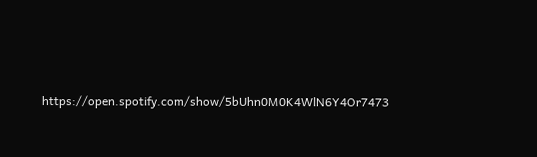https://open.spotify.com/show/5bUhn0M0K4WlN6Y4Or7473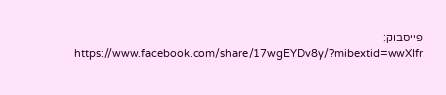פייסבוק: https://www.facebook.com/share/17wgEYDv8y/?mibextid=wwXIfr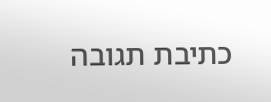כתיבת תגובה